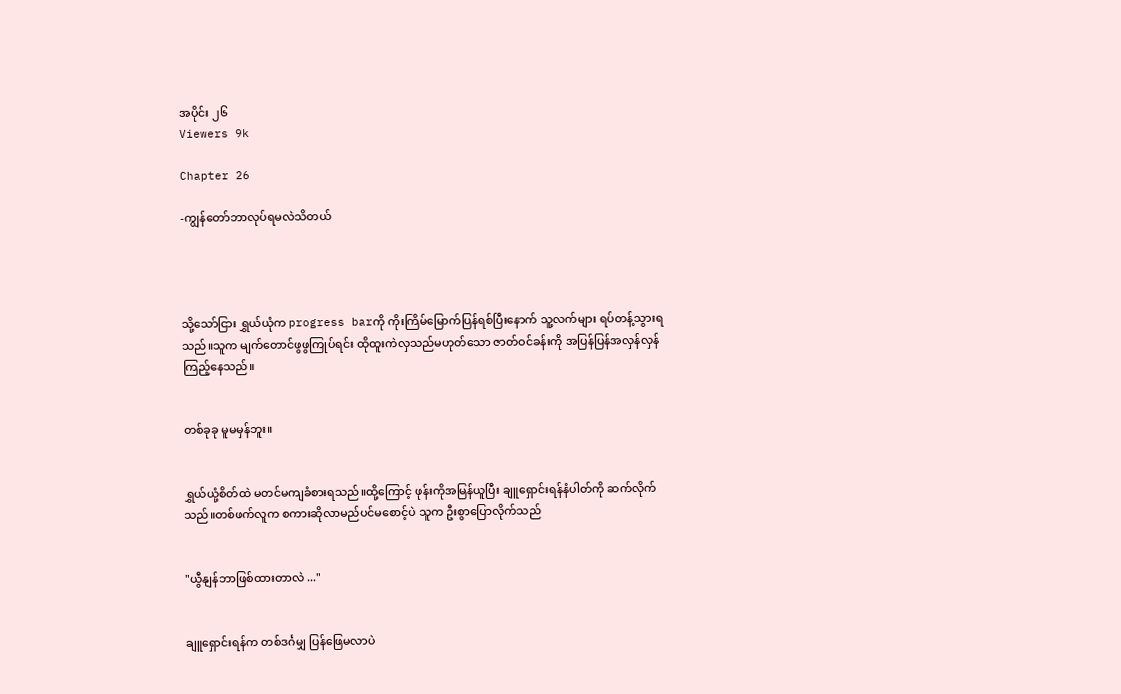အပိုင်း ၂၆
Viewers 9k

Chapter 26

-ကျွန်တော်ဘာလုပ်ရမလဲသိတယ်




သို့သော်ငြား ရွှယ်ယုံက progress barကို ကိုးကြိမ်မြောက်ပြန်ရစ်ပြီးနောက် သူ့လက်များ ရပ်တန့်သွားရသည်။သူက မျက်တောင်ဖွဖွကြုပ်ရင်း ထိုထူးကဲလှသည်မဟုတ်သော ဇာတ်ဝင်ခန်းကို အပြန်ပြန်အလှန်လှန်ကြည့်နေသည်။


တစ်ခုခု မူမမှန်ဘူး။


ရွှယ်ယုံ့စိတ်ထဲ မတင်မကျခံစားရသည်။ထို့ကြောင့် ဖုန်းကိုအမြန်ယူပြီး ချူရှောင်းရန်နံပါတ်ကို ဆက်လိုက်သည်။တစ်ဖက်လူက စကားဆိုလာမည်ပင်မစောင့်ပဲ သူက ဦးစွာပြောလိုက်သည်


"ယွီနျန်ဘာဖြစ်ထားတာလဲ ..."


ချူရှောင်းရန်က တစ်ဒင်္ဂမျှ ပြန်ဖြေမလာပဲ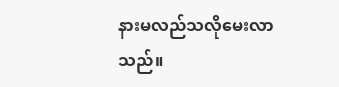နားမလည်သလိုမေးလာသည်။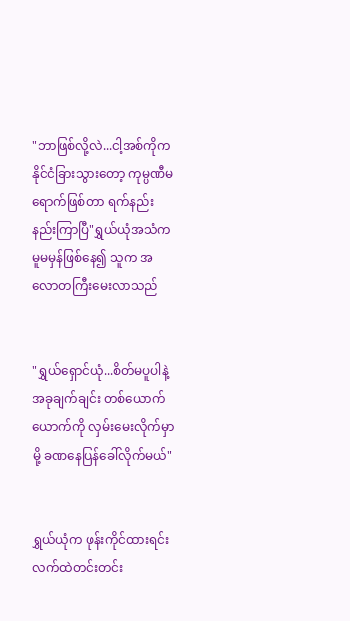"ဘာဖြစ်လို့လဲ...ငါ့အစ်ကိုက နိုင်ငံခြားသွားတော့ ကုမ္ပဏီမရောက်ဖြစ်တာ ရက်နည်းနည်းကြာပြီ"ရွှယ်ယုံအသံက မူမမှန်ဖြစ်နေ၍ သူက အလောတကြီးမေးလာသည်


"ရွှယ်ရှောင်ယုံ...စိတ်မပူပါနဲ့ အခုချက်ချင်း တစ်ယောက်ယောက်ကို လှမ်းမေးလိုက်မှာမို့ ခဏနေပြန်ခေါ်လိုက်မယ်"


ရွှယ်ယုံက ဖုန်းကိုင်ထားရင်း လက်ထဲတင်းတင်း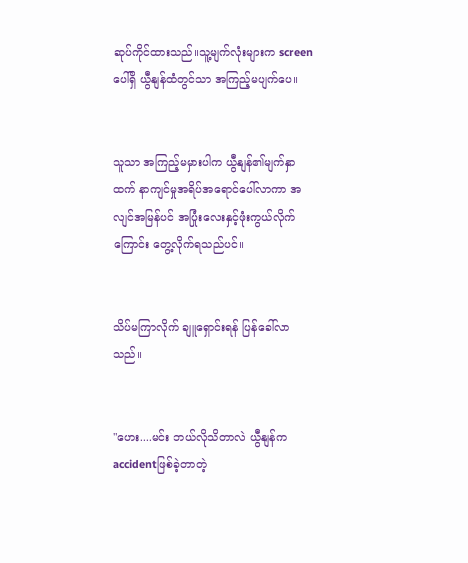ဆုပ်ကိုင်ထားသည်။သူ့မျက်လုံးများက screenပေါ်ရှိ ယွီနျန်ထံတွင်သာ အကြည့်မပျက်ပေ။


သူသာ အကြည့်မမှားပါက ယွီနျန်၏မျက်နှာထက် နာကျင်မှုအရိပ်အရောင်ပေါ်လာကာ အလျင်အမြန်ပင် အပြုံးလေးနှင့်ဖုံးကွယ်လိုက်ကြောင်း တွေ့လိုက်ရသည်ပင်။


သိပ်မကြာလိုက် ချူရှောင်းရန် ပြန်ခေါ်လာသည်။


"ဟေး....မင်း ဘယ်လိုသိတာလဲ ယွီနျန်က accidentဖြစ်ခဲ့တာတဲ့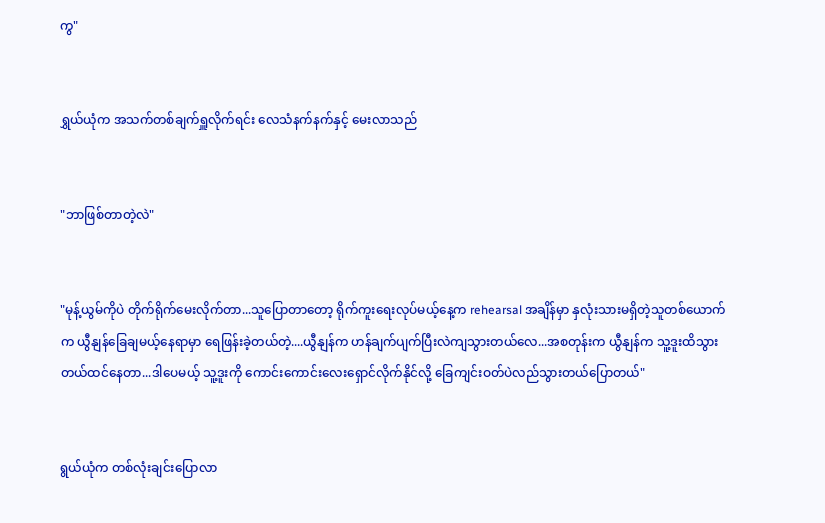ကွ"


ရွှယ်ယုံက အသက်တစ်ချက်ရှူလိုက်ရင်း လေသံနက်နက်နှင့် မေးလာသည်


"ဘာဖြစ်တာတဲ့လဲ"


"မုန့်ယွမ်ကိုပဲ တိုက်ရိုက်မေးလိုက်တာ...သူပြောတာတော့ ရိုက်ကူးရေးလုပ်မယ့်နေ့က rehearsal အချိန်မှာ နှလုံးသားမရှိတဲ့သူတစ်ယောက်က ယွီနျန်ခြေချမယ့်နေရာမှာ ရေဖြန်းခဲ့တယ်တဲ့....ယွီနျန်က ဟန်ချက်ပျက်ပြီးလဲကျသွားတယ်လေ...အစတုန်းက ယွီနျန်က သူ့ဒူးထိသွားတယ်ထင်နေတာ...ဒါပေမယ့် သူ့ဒူးကို ကောင်းကောင်းလေးရှောင်လိုက်နိုင်လို့ ခြေကျင်းဝတ်ပဲလည်သွားတယ်ပြောတယ်"


ရွယ်ယုံက တစ်လုံးချင်းပြောလာ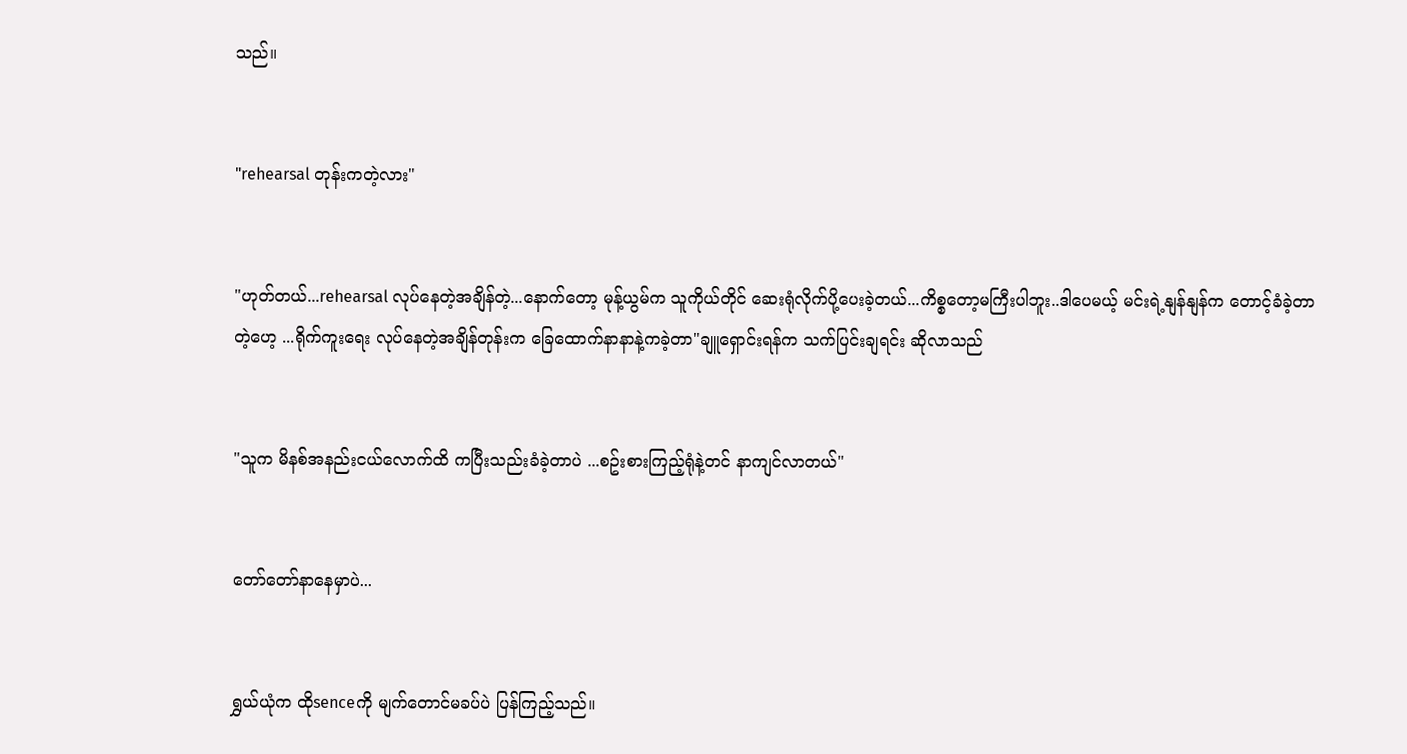သည်။


"rehearsal တုန်းကတဲ့လား"


"ဟုတ်တယ်...rehearsal လုပ်နေတဲ့အချိန်တဲ့...နောက်တော့ မုန့်ယွမ်က သူကိုယ်တိုင် ဆေးရုံလိုက်ပို့ပေးခဲ့တယ်...ကိစ္စတော့မကြီးပါဘူး..ဒါပေမယ့် မင်းရဲ့နျန်နျန်က တောင့်ခံခဲ့တာတဲ့ဟေ့ ...ရိုက်ကူးရေး လုပ်နေတဲ့အချိန်တုန်းက ခြေထောက်နာနာနဲ့ကခဲ့တာ"ချူရှောင်းရန်က သက်ပြင်းချရင်း ဆိုလာသည်


"သူက မိနစ်အနည်းငယ်လောက်ထိ ကပြီးသည်းခံခဲ့တာပဲ ...စဥ်းစားကြည့်ရုံနဲ့တင် နာကျင်လာတယ်"


တော်တော်နာနေမှာပဲ...


ရွှယ်ယုံက ထိုsenceကို မျက်တောင်မခပ်ပဲ ပြန်ကြည့်သည်။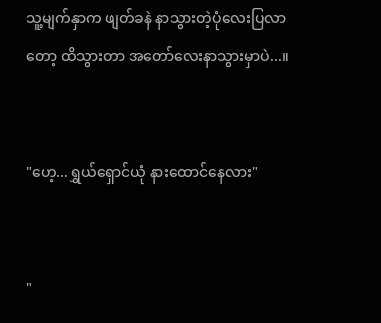သူ့မျက်နှာက ဖျတ်ခနဲ နာသွားတဲ့ပုံလေးပြလာတော့ ထိသွားတာ အတော်လေးနာသွားမှာပဲ...။


"ဟေ့...ရွှယ်ရှောင်ယုံ နားထောင်နေလား"


"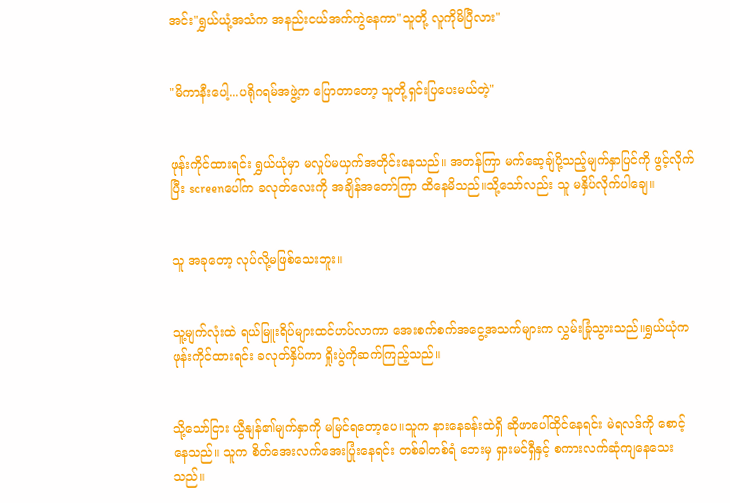အင်း"ရွှယ်ယုံ့အသံက အနည်းငယ်အက်ကွဲနေကာ"သူတို့ လူကိုမိပြီလား"


"မိကာနီးပေါ့...ပရိုဂရမ်အဖွဲ့က ပြောတာတော့ သူတို့ရှင်းပြပေးမယ်တဲ့"


ဖုန်းကိုင်ထားရင်း ရွှယ်ယုံမှာ မလှုပ်မယှက်အတိုင်းနေသည်။ အတန်ကြာ မက်ဆေ့ချ်ပို့သည့်မျက်နှာပြင်ကို ဖွင့်လိုက်ပြီး screenပေါ်က ခလုတ်လေးကို အချိန်အတော်ကြာ ထိနေမိသည်။သို့သော်လည်း သူ မနှိပ်လိုက်ပါချေ။


သူ အခုတော့ လုပ်လို့မဖြစ်သေးဘူး။


သူ့မျက်လုံးထဲ ရယ်မြူးရိပ်များထင်ဟပ်လာကာ အေးစက်စက်အငွေ့အသက်များက လွှမ်းခြုံသွားသည်။ရွှယ်ယုံက ဖုန်းကိုင်ထားရင်း ခလုတ်နှိပ်ကာ ရှိုးပွဲကိုဆက်ကြည့်သည်။


သို့သော်ငြား ယွီနျန်၏မျက်နှာကို မမြင်ရတော့ပေ။သူက နားနေခန်းထဲရှိ ဆိုဖာပေါ်ထိုင်နေရင်း မဲရလဒ်ကို စောင့်နေသည်။ သူက စိတ်အေးလက်အေးပြုံးနေရင်း တစ်ခါတစ်ရံ ဘေးမှ ရှားမင်ရှီနှင့် စကားလက်ဆုံကျနေသေးသည်။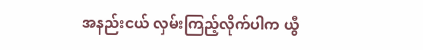အနည်းငယ် လှမ်းကြည့်လိုက်ပါက ယွီ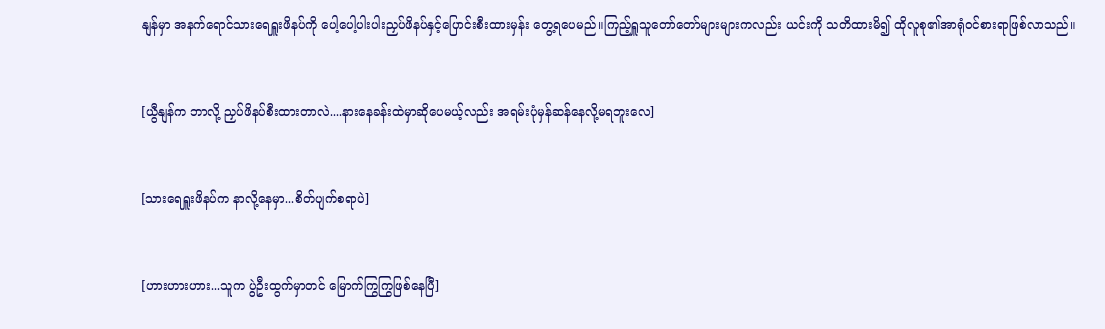နျန်မှာ အနက်ရောင်သားရေရှူးဖိနပ်ကို ပေါ့ပေါ့ပါးပါးညှပ်ဖိနပ်နှင့်ပြောင်းစီးထားမှန်း တွေ့ရပေမည်။ကြည့်ရှူသူတော်တော်များများကလည်း ယင်းကို သတိထားမိ၍ ထိုလူစု၏အာရုံဝင်စားရာဖြစ်လာသည်။


[ယွီနျန်က ဘာလို့ ညှပ်ဖိနပ်စီးထားတာလဲ....နားနေခန်းထဲမှာဆိုပေမယ့်လည်း အရမ်းပုံမှန်ဆန်နေလို့မရဘူးလေ]


[သားရေရှူးဖိနပ်က နာလို့နေမှာ...စိတ်ပျက်စရာပဲ]


[ဟားဟားဟား...သူက ပွဲဦးထွက်မှာတင် မြောက်ကြွကြွဖြစ်နေပြီ]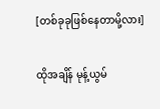[တစ်ခုခုဖြစ်နေတာမို့လား]


ထိုအချိန် မုန့်ယွမ်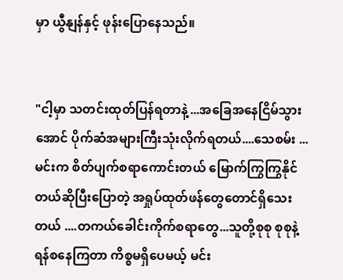မှာ ယွီနျန်နှင့် ဖုန်းပြောနေသည်။


"ငါ့မှာ သတင်းထုတ်ပြန်ရတာနဲ့ ...အခြေအနေငြိမ်သွားအောင် ပိုက်ဆံအများကြီးသုံးလိုက်ရတယ်....သေစမ်း ...မင်းက စိတ်ပျက်စရာကောင်းတယ် မြောက်ကြွကြွနိုင်တယ်ဆိုပြီးပြောတဲ့ အရှုပ်ထုတ်ဖန်တွေတောင်ရှိသေးတယ် ....တကယ်ခေါင်းကိုက်စရာတွေ...သူတို့စုစု စုစုနဲ့ရန်စနေကြတာ ကိစ္စမရှိပေမယ့် မင်း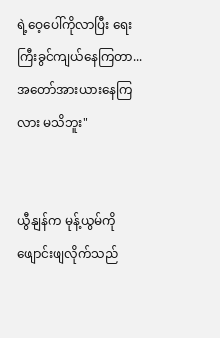ရဲ့ဝေ့ပေါ်ကိုလာပြီး ရေးကြီးခွင်ကျယ်နေကြတာ...အတော်အားယားနေကြလား မသိဘူး"


ယွီနျန်က မုန့်ယွမ်ကို ဖျောင်းဖျလိုက်သည်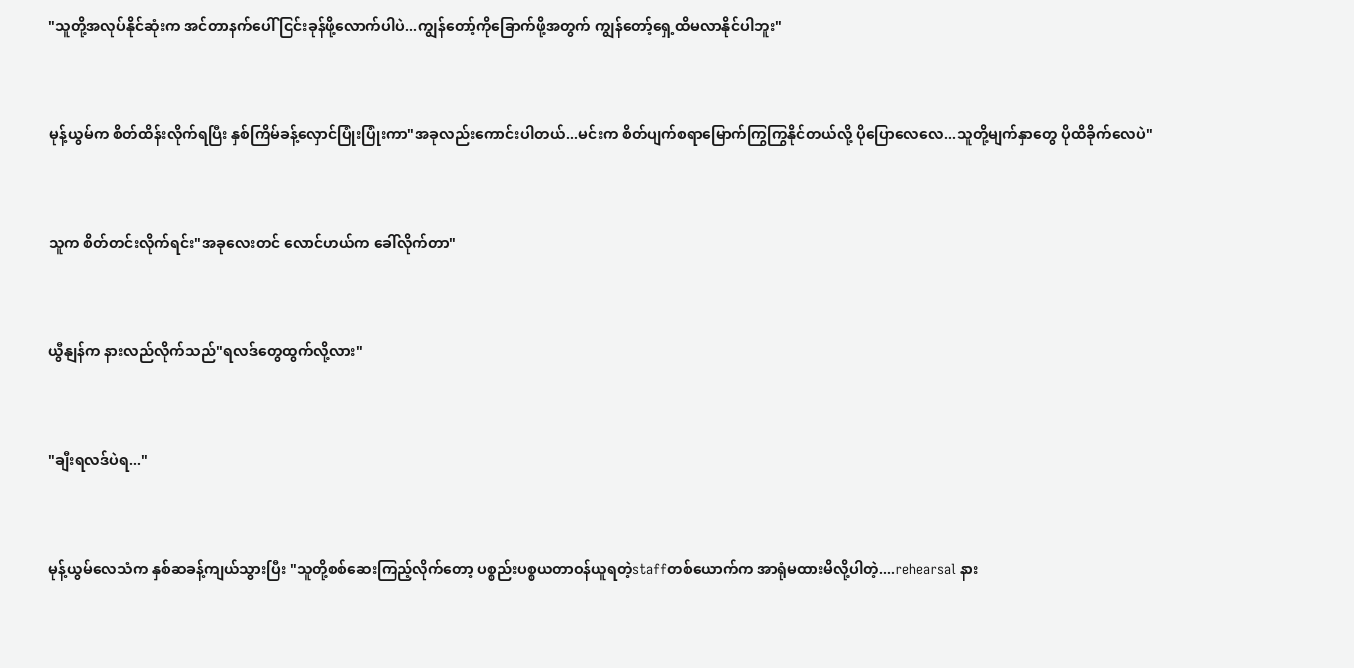"သူတို့အလုပ်နိုင်ဆုံးက အင်တာနက်ပေါ် ငြင်းခုန်ဖို့လောက်ပါပဲ...ကျွန်တော့်ကိုခြောက်ဖို့အတွက် ကျွန်တော့်ရှေ့ထိမလာနိုင်ပါဘူး"


မုန့်ယွမ်က စိတ်ထိန်းလိုက်ရပြီး နှစ်ကြိမ်ခန့်လှောင်ပြုံးပြုံးကာ"အခုလည်းကောင်းပါတယ်...မင်းက စိတ်ပျက်စရာမြောက်ကြွကြွနိုင်တယ်လို့ ပိုပြောလေလေ...သူတို့မျက်နှာတွေ ပိုထိခိုက်လေပဲ"


သူက စိတ်တင်းလိုက်ရင်း"အခုလေးတင် လောင်ဟယ်က ခေါ်လိုက်တာ"


ယွီနျန်က နားလည်လိုက်သည်"ရလဒ်တွေထွက်လို့လား"


"ချီးရလဒ်ပဲရ..."


မုန့်ယွမ်လေသံက နှစ်ဆခန့်ကျယ်သွားပြီး "သူတို့စစ်ဆေးကြည့်လိုက်တော့ ပစ္စည်းပစ္စယတာဝန်ယူရတဲ့staffတစ်ယောက်က အာရုံမထားမိလို့ပါတဲ့....rehearsal နား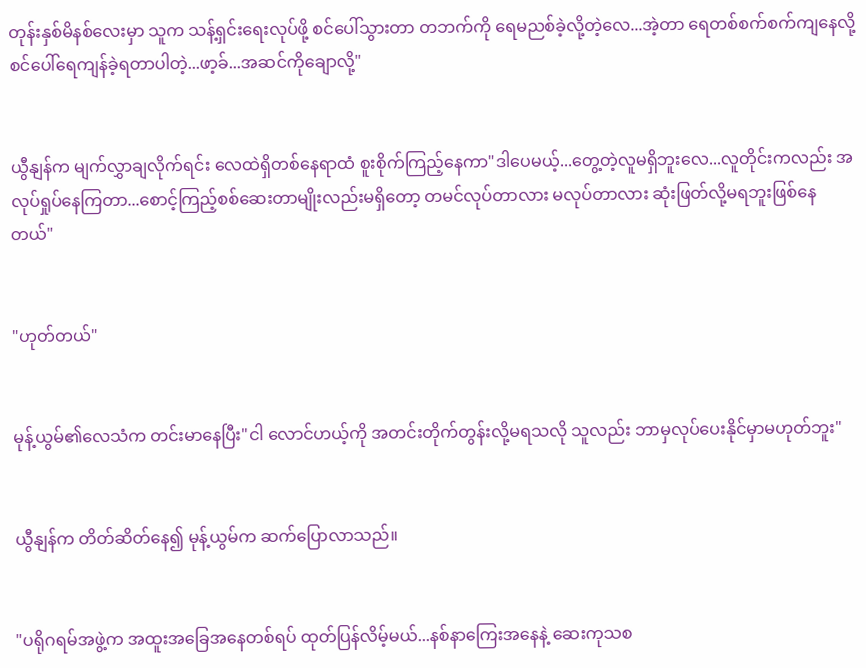တုန်းနှစ်မိနစ်လေးမှာ သူက သန့်ရှင်းရေးလုပ်ဖို့ စင်ပေါ်သွားတာ တဘက်ကို ရေမညစ်ခဲ့လို့တဲ့လေ...အဲ့တာ ရေတစ်စက်စက်ကျနေလို့ စင်ပေါ်ရေကျန်ခဲ့ရတာပါတဲ့...ဖာ့ခ်...အဆင်ကိုချောလို့"


ယွီနျန်က မျက်လွှာချလိုက်ရင်း လေထဲရှိတစ်နေရာထံ စူးစိုက်ကြည့်နေကာ"ဒါပေမယ့်...တွေ့တဲ့လူမရှိဘူးလေ...လူတိုင်းကလည်း အလုပ်ရှုပ်နေကြတာ...စောင့်ကြည့်စစ်ဆေးတာမျိုးလည်းမရှိတော့ တမင်လုပ်တာလား မလုပ်တာလား ဆုံးဖြတ်လို့မရဘူးဖြစ်နေတယ်"


"ဟုတ်တယ်"


မုန့်ယွမ်၏လေသံက တင်းမာနေပြီး"ငါ လောင်ဟယ့်ကို အတင်းတိုက်တွန်းလို့မရသလို သူလည်း ဘာမှလုပ်ပေးနိုင်မှာမဟုတ်ဘူး"


ယွီနျန်က တိတ်ဆိတ်နေ၍ မုန့်ယွမ်က ဆက်ပြောလာသည်။


"ပရိုဂရမ်အဖွဲ့က အထူးအခြေအနေတစ်ရပ် ထုတ်ပြန်လိမ့်မယ်...နစ်နာကြေးအနေနဲ့ ဆေးကုသစ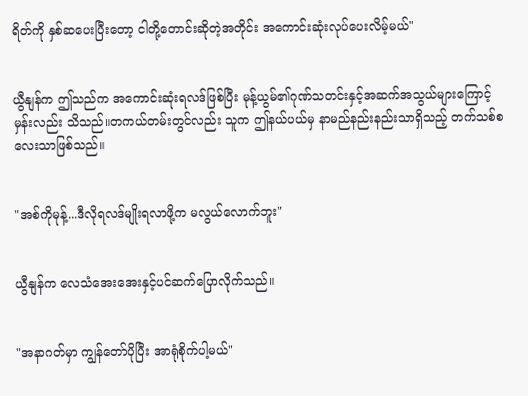ရိတ်ကို နှစ်ဆပေးပြီးတော့ ငါတို့တောင်းဆိုတဲ့အတိုင်း အကောင်းဆုံးလုပ်ပေးလိမ့်မယ်"


ယွီနျန်က ဤသည်က အကောင်းဆုံးရလဒ်ဖြစ်ပြီး မုန့်ယွမ်၏ဂုဏ်သတင်းနှင့်အဆက်အသွယ်များကြောင့်မှန်းလည်း သိသည်။တကယ်တမ်းတွင်လည်း သူက ဤနယ်ပယ်မှ နာမည်နည်းနည်းသာရှိသည့် တက်သစ်စလေးသာဖြစ်သည်။


"အစ်ကိုမုန့်...ဒီလိုရလဒ်မျိုးရလာဖို့က မလွယ်လောက်ဘူး"


ယွီနျန်က လေသံအေးအေးနှင့်ပင်ဆက်ပြောလိုက်သည်။


"အနာဂတ်မှာ ကျွန်တော်ပိုပြီး အာရုံစိုက်ပါ့မယ်"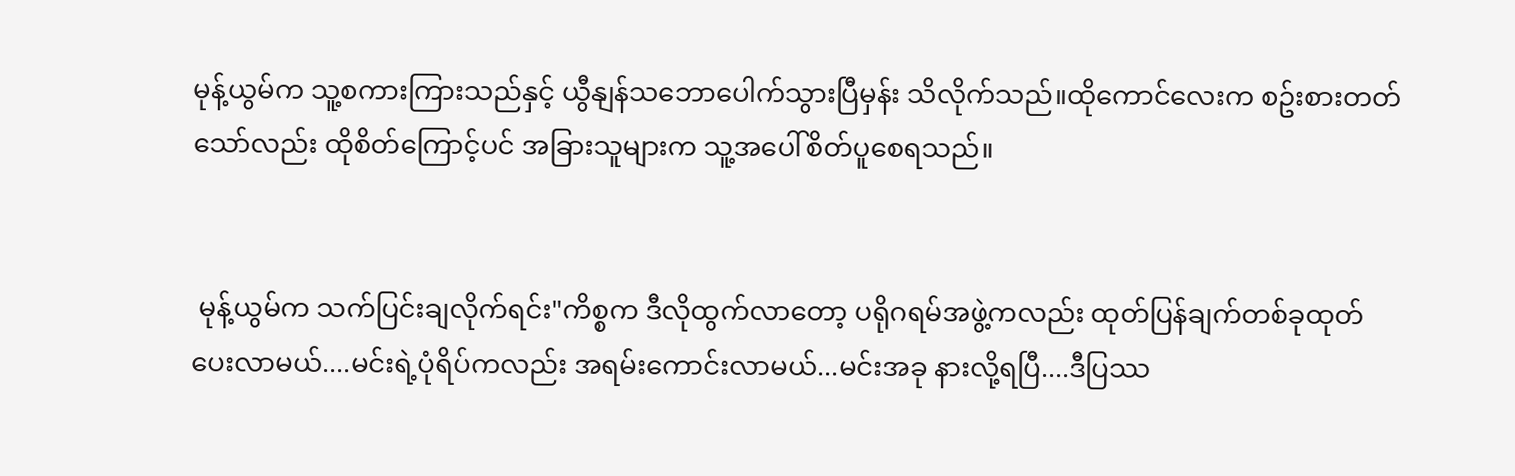မုန့်ယွမ်က သူ့စကားကြားသည်နှင့် ယွီနျန်သဘောပေါက်သွားပြီမှန်း သိလိုက်သည်။ထိုကောင်လေးက စဥ်းစားတတ်သော်လည်း ထိုစိတ်ကြောင့်ပင် အခြားသူများက သူ့အပေါ်စိတ်ပူစေရသည်။


 မုန့်ယွမ်က သက်ပြင်းချလိုက်ရင်း"ကိစ္စက ဒီလိုထွက်လာတော့ ပရိုဂရမ်အဖွဲ့ကလည်း ထုတ်ပြန်ချက်တစ်ခုထုတ်ပေးလာမယ်....မင်းရဲ့ပုံရိပ်ကလည်း အရမ်းကောင်းလာမယ်...မင်းအခု နားလို့ရပြီ....ဒီပြဿ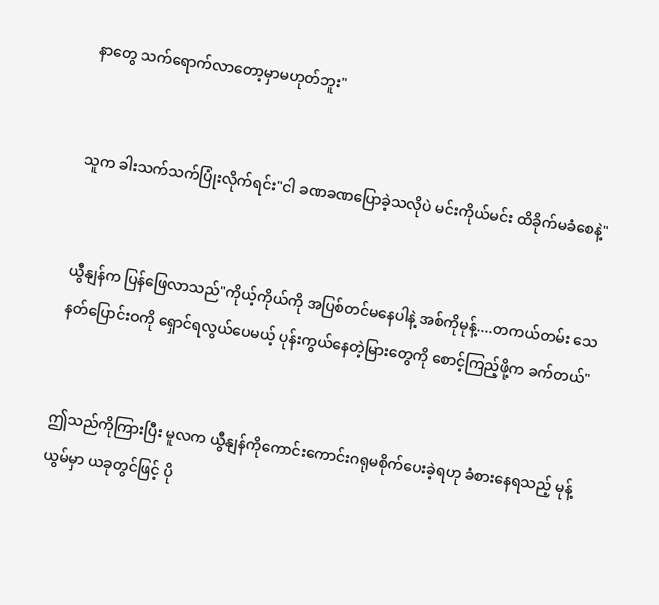နာတွေ သက်ရောက်လာတော့မှာမဟုတ်ဘူး"


သူက ခါးသက်သက်ပြုံးလိုက်ရင်း"ငါ ခဏခဏပြောခဲ့သလိုပဲ မင်းကိုယ်မင်း ထိခိုက်မခံစေနဲ့"


ယွီနျန်က ပြန်ဖြေလာသည်"ကိုယ့်ကိုယ်ကို အပြစ်တင်မနေပါနဲ့ အစ်ကိုမုန့်....တကယ်တမ်း သေနတ်ပြောင်းဝကို ရှောင်ရလွယ်ပေမယ့် ပုန်းကွယ်နေတဲ့မြားတွေကို စောင့်ကြည့်ဖို့က ခက်တယ်"


ဤသည်ကိုကြားပြီး မူလက ယွီနျန်ကိုကောင်းကောင်းဂရုမစိုက်ပေးခဲ့ရဟု ခံစားနေရသည့် မုန့်ယွမ်မှာ ယခုတွင်ဖြင့် ပို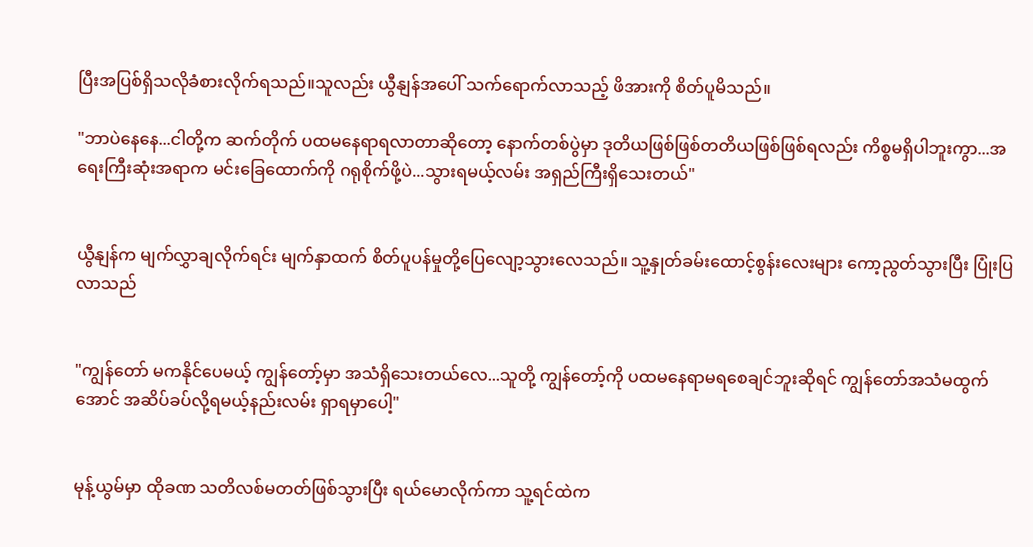ပြီးအပြစ်ရှိသလိုခံစားလိုက်ရသည်။သူလည်း ယွီနျန်အပေါ် သက်ရောက်လာသည့် ဖိအားကို စိတ်ပူမိသည်။

"ဘာပဲနေနေ...ငါတို့က ဆက်တိုက် ပထမနေရာရလာတာဆိုတော့ နောက်တစ်ပွဲမှာ ဒုတိယဖြစ်ဖြစ်တတိယဖြစ်ဖြစ်ရလည်း ကိစ္စမရှိပါဘူးကွာ...အရေးကြီးဆုံးအရာက မင်းခြေထောက်ကို ဂရုစိုက်ဖို့ပဲ...သွားရမယ့်လမ်း အရှည်ကြီးရှိသေးတယ်"


ယွီနျန်က မျက်လွှာချလိုက်ရင်း မျက်နှာထက် စိတ်ပူပန်မှုတို့ပြေလျော့သွားလေသည်။ သူ့နှုတ်ခမ်းထောင့်စွန်းလေးများ ကော့ညွတ်သွားပြီး ပြုံးပြလာသည်


"ကျွန်တော် မကနိုင်ပေမယ့် ကျွန်တော့်မှာ အသံရှိသေးတယ်လေ...သူတို့ ကျွန်တော့်ကို ပထမနေရာမရစေချင်ဘူးဆိုရင် ကျွန်တော်အသံမထွက်အောင် အဆိပ်ခပ်လို့ရမယ့်နည်းလမ်း ရှာရမှာပေါ့"


မုန့်ယွမ်မှာ ထိုခဏ သတိလစ်မတတ်ဖြစ်သွားပြီး ရယ်မောလိုက်ကာ သူ့ရင်ထဲက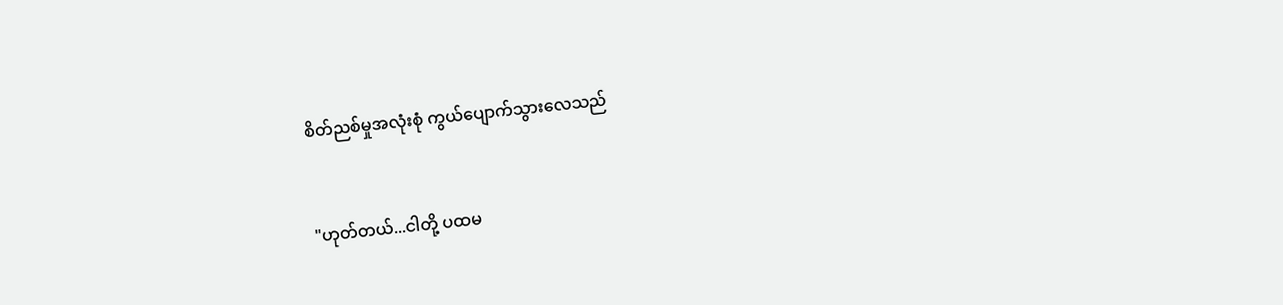စိတ်ညစ်မှုအလုံးစုံ ကွယ်ပျောက်သွားလေသည်


"ဟုတ်တယ်...ငါတို့ ပထမ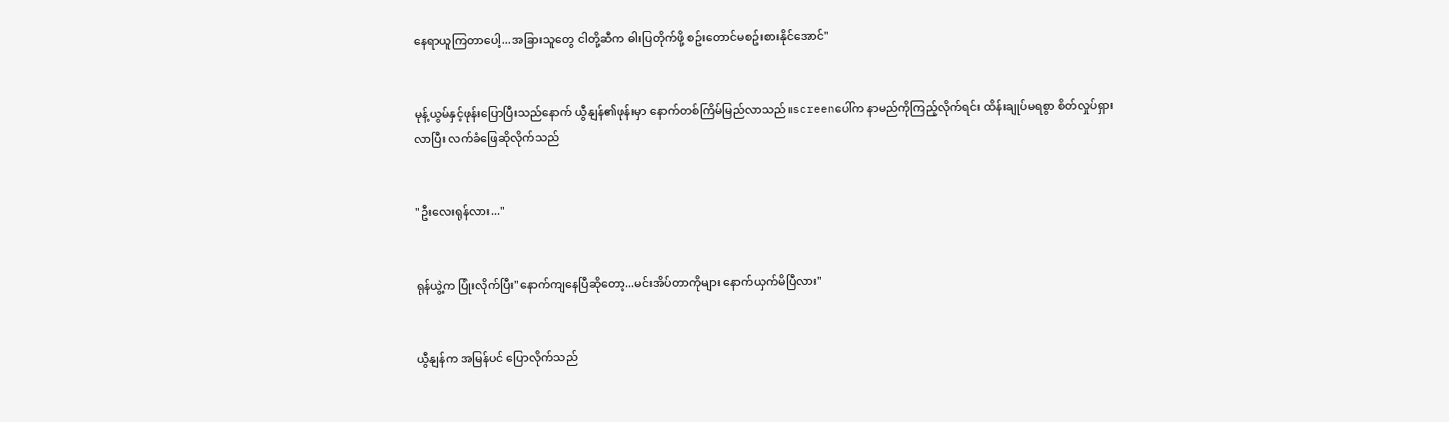နေရာယူကြတာပေါ့...အခြားသူတွေ ငါတို့ဆီက ဓါးပြတိုက်ဖို့ စဥ်းတောင်မစဥ်းစားနိုင်အောင်"


မုန့်ယွမ်နှင့်ဖုန်းပြောပြီးသည်နောက် ယွီနျန်၏ဖုန်းမှာ နောက်တစ်ကြိမ်မြည်လာသည်။screenပေါ်က နာမည်ကိုကြည့်လိုက်ရင်း ထိန်းချုပ်မရစွာ စိတ်လှုပ်ရှားလာပြီး လက်ခံဖြေဆိုလိုက်သည်


"ဦးလေးရုန်လား..."


ရုန်ယွဲ့က ပြုံးလိုက်ပြီး"နောက်ကျနေပြီဆိုတော့...မင်းအိပ်တာကိုများ နောက်ယှက်မိပြီလား"


ယွီနျန်က အမြန်ပင် ပြောလိုက်သည်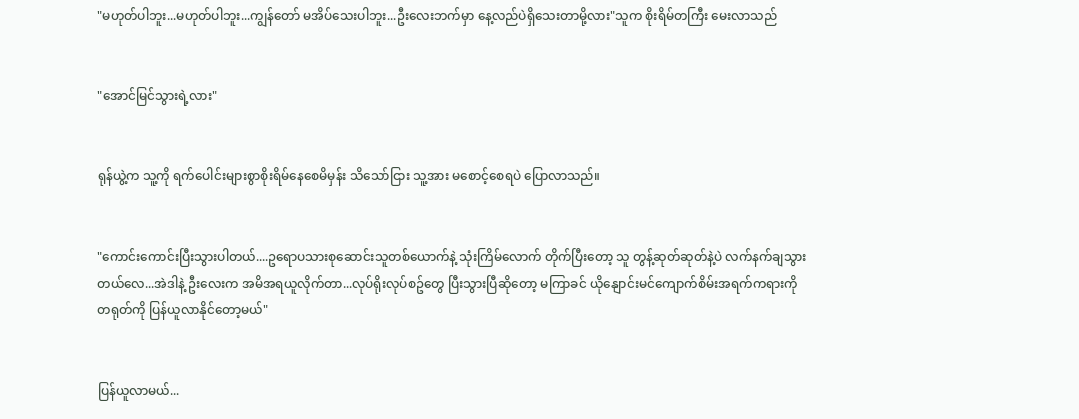"မဟုတ်ပါဘူး...မဟုတ်ပါဘူး...ကျွန်တော် မအိပ်သေးပါဘူး...ဦးလေးဘက်မှာ နေ့လည်ပဲရှိသေးတာမို့လား"သူက စိုးရိမ်တကြီး မေးလာသည်


"အောင်မြင်သွားရဲ့လား"


ရုန်ယွဲ့က သူ့ကို ရက်ပေါင်းများစွာစိုးရိမ်နေစေမိမှန်း သိသော်ငြား သူ့အား မစောင့်စေရပဲ ပြောလာသည်။


"ကောင်းကောင်းပြီးသွားပါတယ်....ဥရောပသားစုဆောင်းသူတစ်ယောက်နဲ့ သုံးကြိမ်လောက် တိုက်ပြီးတော့ သူ တွန့်ဆုတ်ဆုတ်နဲ့ပဲ လက်နက်ချသွားတယ်လေ...အဲဒါနဲ့ ဦးလေးက အမိအရယူလိုက်တာ...လုပ်ရိုးလုပ်စဥ်တွေ ပြီးသွားပြီဆိုတော့ မကြာခင် ယိုနျောင်းမင်ကျောက်စိမ်းအရက်ကရားကို တရုတ်ကို ပြန်ယူလာနိုင်တော့မယ်"


ပြန်ယူလာမယ်...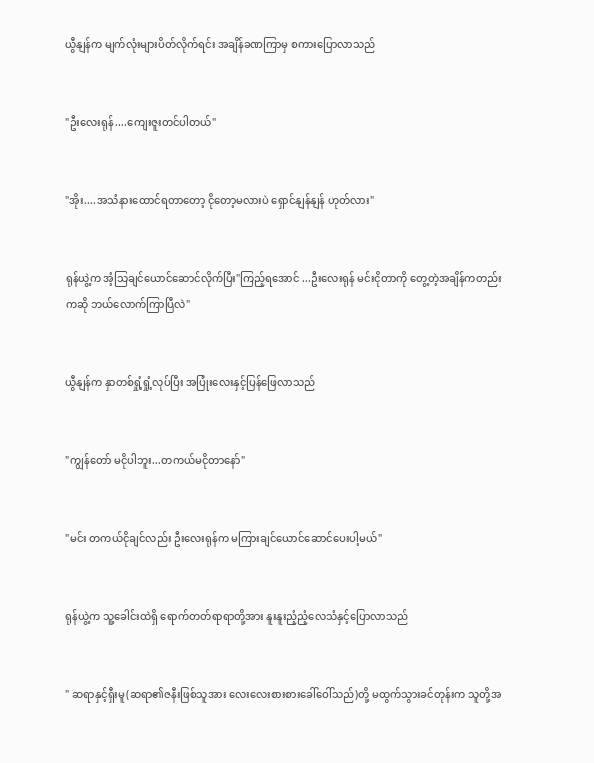ယွီနျန်က မျက်လုံးများပိတ်လိုက်ရင်း အချိန်ခဏကြာမှ စကားပြောလာသည်


"ဦးလေးရုန်....ကျေးဇူးတင်ပါတယ်"


"အိုး....အသံနားထောင်ရတာတော့ ငိုတော့မလားပဲ ရှောင်နျန်နျန် ဟုတ်လား"


ရုန်ယွဲ့က အံ့သြချင်ယောင်ဆောင်လိုက်ပြီး"ကြည့်ရအောင် ...ဦးလေးရုန် မင်းငိုတာကို တွေ့တဲ့အချိန်ကတည်းကဆို ဘယ်လောက်ကြာပြီလဲ"


ယွီနျန်က နှာတစ်ရှုံ့ရှုံ့လုပ်ပြီး အပြုံးလေးနှင့်ပြန်ဖြေလာသည်


"ကျွန်တော် မငိုပါဘူး...တကယ်မငိုတာနော်"


"မင်း တကယ်ငိုချင်လည်း ဦးလေးရုန်က မကြားချင်ယောင်ဆောင်ပေးပါ့မယ်"


ရုန်ယွဲ့က သူ့ခေါင်းထဲရှိ ရောက်တတ်ရာရာတို့အား နူးနူးညံ့ညံ့လေသံနှင့်ပြောလာသည်


" ဆရာနှင့်ရှီးမူ(ဆရာ၏ဇနီးဖြစ်သူအား လေးလေးစားစားခေါ်ဝေါ်သည်)တို့ မထွက်သွားခင်တုန်းက သူတို့အ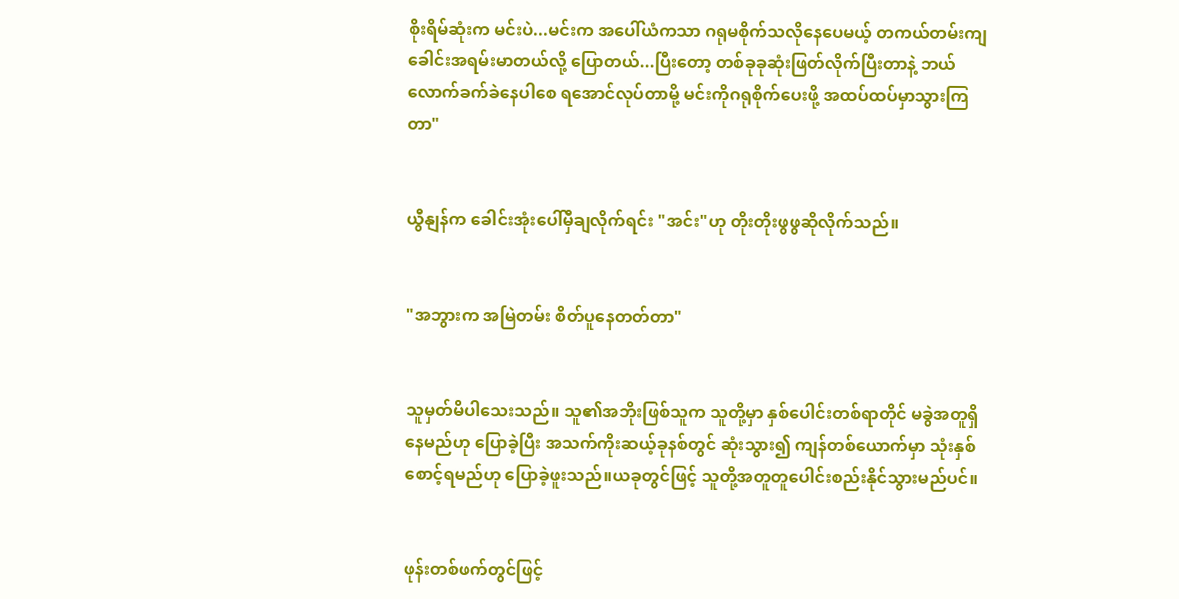စိုးရိမ်ဆုံးက မင်းပဲ...မင်းက အပေါ်ယံကသာ ဂရုမစိုက်သလိုနေပေမယ့် တကယ်တမ်းကျ ခေါင်းအရမ်းမာတယ်လို့ ပြောတယ်...ပြီးတော့ တစ်ခုခုဆုံးဖြတ်လိုက်ပြီးတာနဲ့ ဘယ်လောက်ခက်ခဲနေပါစေ ရအောင်လုပ်တာမို့ မင်းကိုဂရုစိုက်ပေးဖို့ အထပ်ထပ်မှာသွားကြတာ"


ယွီနျန်က ခေါင်းအုံးပေါ်မှီချလိုက်ရင်း "အင်း"ဟု တိုးတိုးဖွဖွဆိုလိုက်သည်။


"အဘွားက အမြဲတမ်း စိတ်ပူနေတတ်တာ"


သူမှတ်မိပါသေးသည်။ သူ၏အဘိုးဖြစ်သူက သူတို့မှာ နှစ်ပေါင်းတစ်ရာတိုင် မခွဲအတူရှိနေမည်ဟု ပြောခဲ့ပြီး အသက်ကိုးဆယ့်ခုနစ်တွင် ဆုံးသွား၍ ကျန်တစ်ယောက်မှာ သုံးနှစ်စောင့်ရမည်ဟု ပြောခဲ့ဖူးသည်။ယခုတွင်ဖြင့် သူတို့အတူတူပေါင်းစည်းနိုင်သွားမည်ပင်။


ဖုန်းတစ်ဖက်တွင်ဖြင့်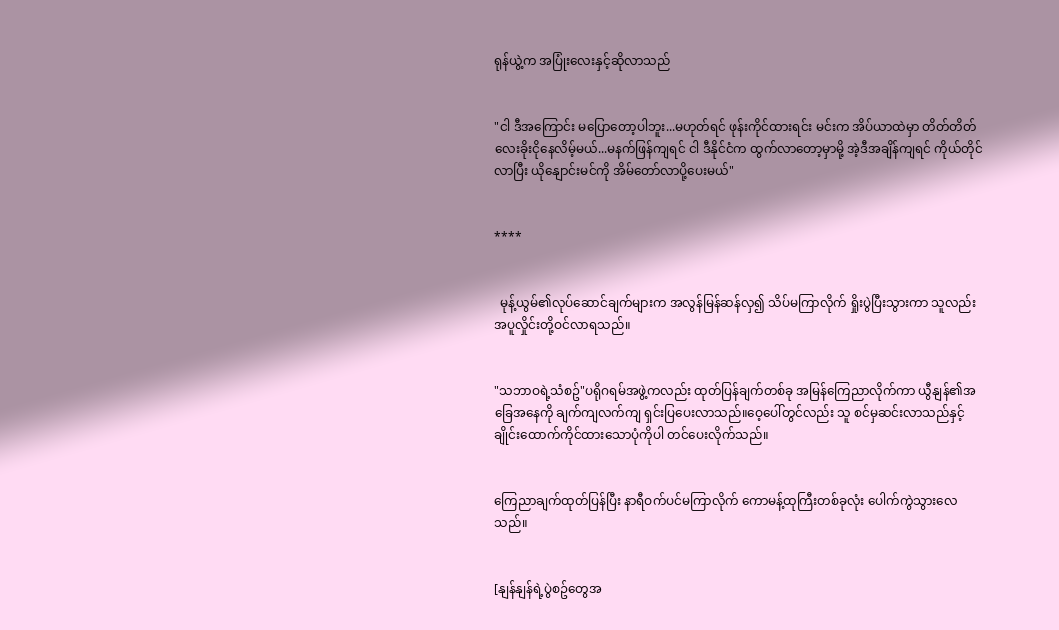ရုန်ယွဲ့က အပြုံးလေးနှင့်ဆိုလာသည်


"ငါ ဒီအကြောင်း မပြောတော့ပါဘူး...မဟုတ်ရင် ဖုန်းကိုင်ထားရင်း မင်းက အိပ်ယာထဲမှာ တိတ်တိတ်လေးခိုးငိုနေလိမ့်မယ်...မနက်ဖြန်ကျရင် ငါ ဒီနိုင်ငံက ထွက်လာတော့မှာမို့ အဲ့ဒီအချိန်ကျရင် ကိုယ်တိုင်လာပြီး ယိုနျောင်းမင်ကို အိမ်တော်လာပို့ပေးမယ်"


****


  မုန့်ယွမ်၏လုပ်ဆောင်ချက်များက အလွန်မြန်ဆန်လှ၍ သိပ်မကြာလိုက် ရှိုးပွဲပြီးသွားကာ သူလည်း အပူလှိုင်းတို့ဝင်လာရသည်။


"သဘာဝရဲ့သံစဥ်"ပရိုဂရမ်အဖွဲ့ကလည်း ထုတ်ပြန်ချက်တစ်ခု အမြန်ကြေညာလိုက်ကာ ယွီနျန်၏အခြေအနေကို ချက်ကျလက်ကျ ရှင်းပြပေးလာသည်။ဝေ့ပေါ်တွင်လည်း သူ စင်မှဆင်းလာသည်နှင့် ချိုင်းထောက်ကိုင်ထားသောပုံကိုပါ တင်ပေးလိုက်သည်။


ကြေညာချက်ထုတ်ပြန်ပြီး နာရီဝက်ပင်မကြာလိုက် ကောမန့်ထုကြီးတစ်ခုလုံး ပေါက်ကွဲသွားလေသည်။


[နျန်နျန်ရဲ့ပွဲစဥ်တွေအ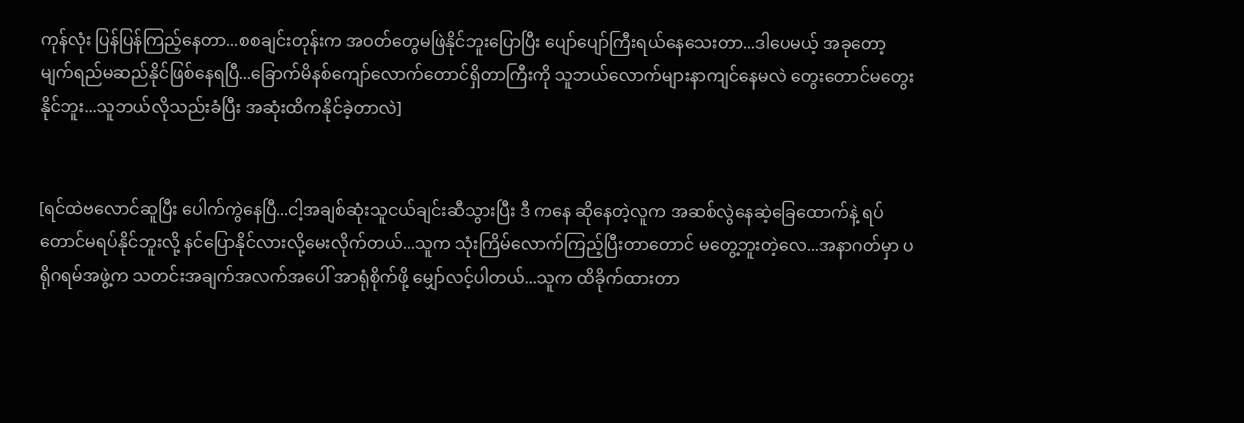ကုန်လုံး ပြန်ပြန်ကြည့်နေတာ...စစချင်းတုန်းက အဝတ်တွေမဖြဲနိုင်ဘူးပြောပြီး ပျော်ပျော်ကြီးရယ်နေသေးတာ...ဒါပေမယ့် အခုတော့ မျက်ရည်မဆည်နိုင်ဖြစ်နေရပြီ...ခြောက်မိနစ်ကျော်လောက်တောင်ရှိတာကြီးကို သူဘယ်လောက်များနာကျင်နေမလဲ တွေးတောင်မတွေးနိုင်ဘူး...သူဘယ်လိုသည်းခံပြီး အဆုံးထိကနိုင်ခဲ့တာလဲ]


[ရင်ထဲဗလောင်ဆူပြီး ပေါက်ကွဲနေပြီ...ငါ့အချစ်ဆုံးသူငယ်ချင်းဆီသွားပြီး ဒီ ကနေ ဆိုနေတဲ့လူက အဆစ်လွဲနေဆဲ့ခြေထောက်နဲ့ ရပ်တောင်မရပ်နိုင်ဘူးလို့ နင်ပြောနိုင်လားလို့မေးလိုက်တယ်...သူက သုံးကြိမ်လောက်ကြည့်ပြီးတာတောင် မတွေ့ဘူးတဲ့လေ...အနာဂတ်မှာ ပရိုဂရမ်အဖွဲ့က သတင်းအချက်အလက်အပေါ် အာရုံစိုက်ဖို့ မျှော်လင့်ပါတယ်...သူက ထိခိုက်ထားတာ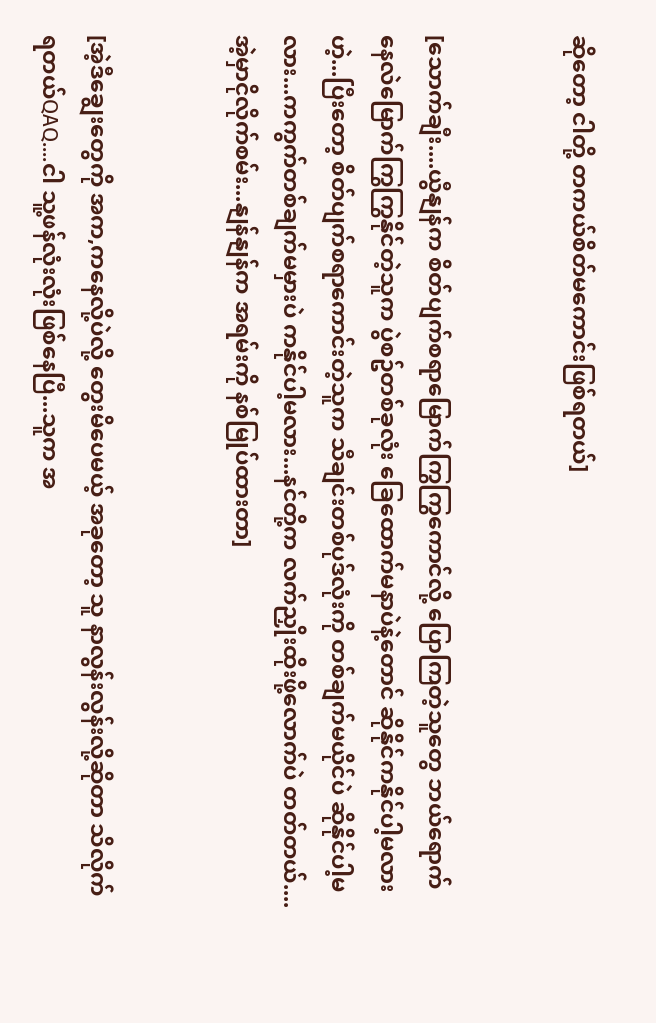ဆိုတော့ ငါတို့ တကယ်စိတ်မကောင်းဖြစ်ရတယ်]


[သောက်ချီး....ယွီနျန်က စိတ်ပျက်စရာမြောက်ကြွကြွကောင်လို့ ပြောကြတဲ့သူတွေ ဘယ်ရောက်နေလဲမြောက်ကြွကြွနိုင်တဲ့သူက ပွဲစဥ်တစ်ခုလုံး ခြေထောက်မနာပဲနဲ့တောင် ဆိုနိုင်ကနိုင်ပါ့မလားဟဲ့...ပြီးတော့ စိတ်ပျက်စရာကောင်းတဲ့သူက သီချင်းတစ်ပုဒ်လုံးကို တစ်ချက်မယိုင်ပဲ ဆိုနိုင်ပါ့မလား...ကကွက်တစ်ချက်မမှားပဲ ကနိုင်ပါ့မလား...နင်တို့က လက်ညှိုးထိုးဖို့လောက်ပဲ တတ်တယ်....အဲ့မှာငိုလိုက်စမ်း...နျန်နျန်က အရမ်းကို နစ်မြုပ်ထားတာ]


[အဲ့ဒီချွေးတွေကို အက,ကနေလို့ပဲလို့ တွေးမိပေမယ့် အခုတော့ သူ နာလွန်းလွန်းလို့ဆိုတာ သိလိုက်ရတယ်QAQ....ငါ သူ့ဖန်လုံးလုံးဖြစ်နေပြီ...သူက အ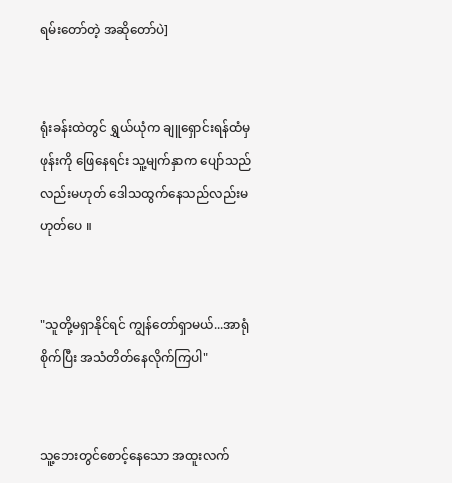ရမ်းတော်တဲ့ အဆိုတော်ပဲ]


ရုံးခန်းထဲတွင် ရွှယ်ယုံက ချူရှောင်းရန်ထံမှဖုန်းကို ဖြေနေရင်း သူ့မျက်နှာက ပျော်သည်လည်းမဟုတ် ဒေါသထွက်နေသည်လည်းမဟုတ်ပေ ။


"သူတို့မရှာနိုင်ရင် ကျွန်တော်ရှာမယ်...အာရုံစိုက်ပြီး အသံတိတ်နေလိုက်ကြပါ"


သူ့ဘေးတွင်စောင့်နေသော အထူးလက်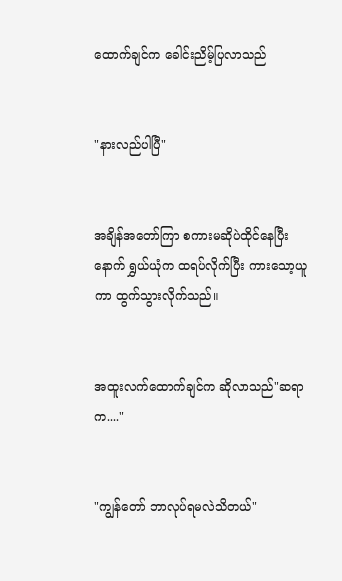ထောက်ချင်က ခေါင်းညိမ့်ပြလာသည်


"နားလည်ပါပြီ"


အချိန်အတော်ကြာ စကားမဆိုပဲထိုင်နေပြီးနောက် ရွှယ်ယုံက ထရပ်လိုက်ပြီး ကားသော့ယူကာ ထွက်သွားလိုက်သည်။


အထူးလက်ထောက်ချင်က ဆိုလာသည်"ဆရာက...."


"ကျွန်တော် ဘာလုပ်ရမလဲသိတယ်"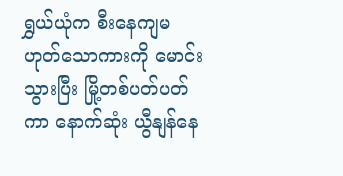ရွှယ်ယုံက စီးနေကျမဟုတ်သောကားကို မောင်းသွားပြီး မြို့တစ်ပတ်ပတ်ကာ နောက်ဆုံး ယွီနျန်နေ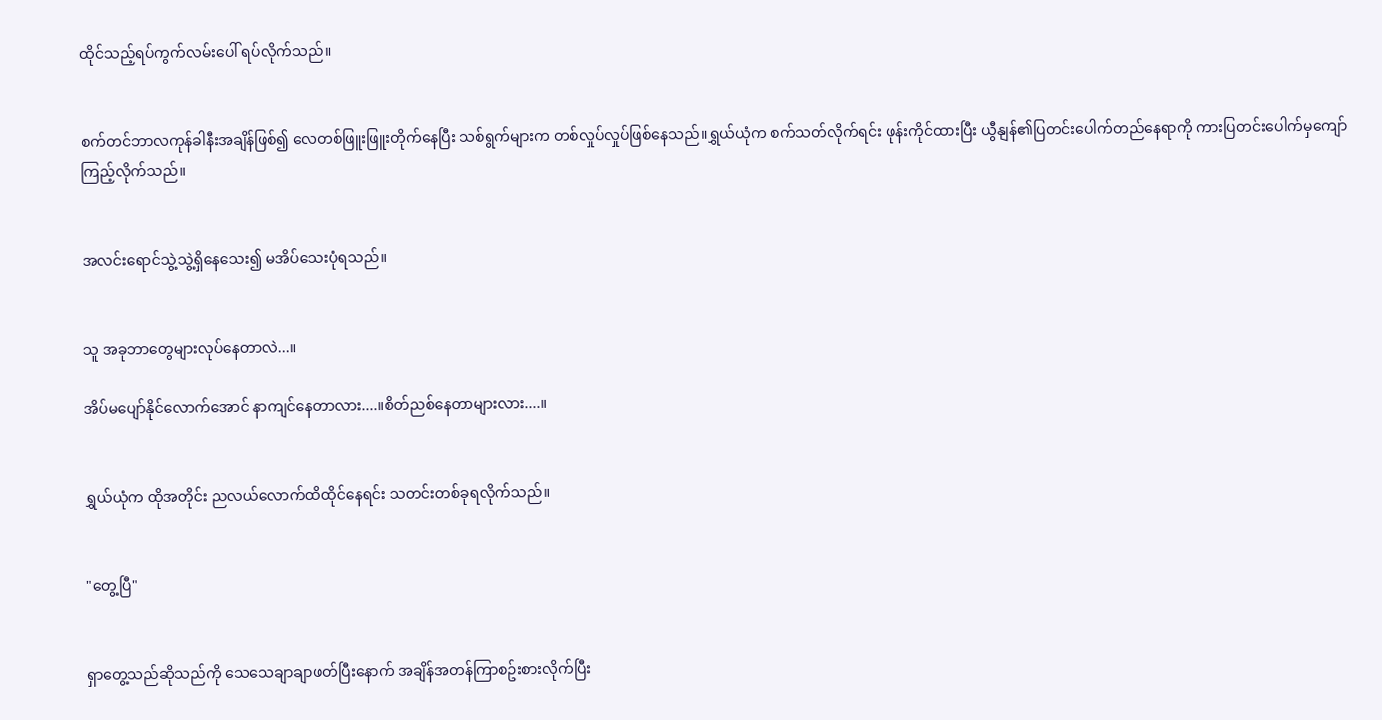ထိုင်သည့်ရပ်ကွက်လမ်းပေါ် ရပ်လိုက်သည်။


စက်တင်ဘာလကုန်ခါနီးအချိန်ဖြစ်၍ လေတစ်ဖြူးဖြူးတိုက်နေပြီး သစ်ရွက်များက တစ်လှုပ်လှုပ်ဖြစ်နေသည်။ရွှယ်ယုံက စက်သတ်လိုက်ရင်း ဖုန်းကိုင်ထားပြီး ယွီနျန်၏ပြတင်းပေါက်တည်နေရာကို ကားပြတင်းပေါက်မှကျော်ကြည့်လိုက်သည်။


အလင်းရောင်သွဲ့သွဲ့ရှိနေသေး၍ မအိပ်သေးပုံရသည်။


သူ အခုဘာတွေများလုပ်နေတာလဲ...။

အိပ်မပျော်နိုင်လောက်အောင် နာကျင်နေတာလား....။စိတ်ညစ်နေတာများလား....။


ရွှယ်ယုံက ထိုအတိုင်း ညလယ်လောက်ထိထိုင်နေရင်း သတင်းတစ်ခုရလိုက်သည်။


"တွေ့ပြီ"


ရှာတွေ့သည်ဆိုသည်ကို သေသေချာချာဖတ်ပြီးနောက် အချိန်အတန်ကြာစဥ်းစားလိုက်ပြီး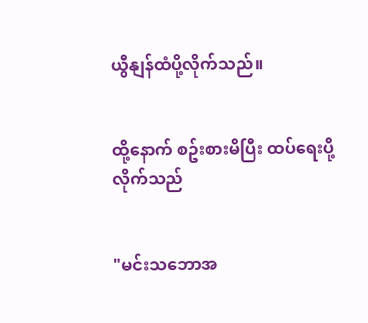ယွီနျန်ထံပို့လိုက်သည်။


ထို့နောက် စဥ်းစားမိပြီး ထပ်ရေးပို့လိုက်သည်


"မင်းသဘောအ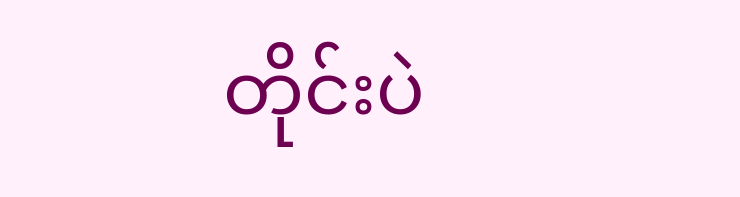တိုင်းပဲ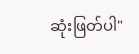ဆုံးဖြတ်ပါ"